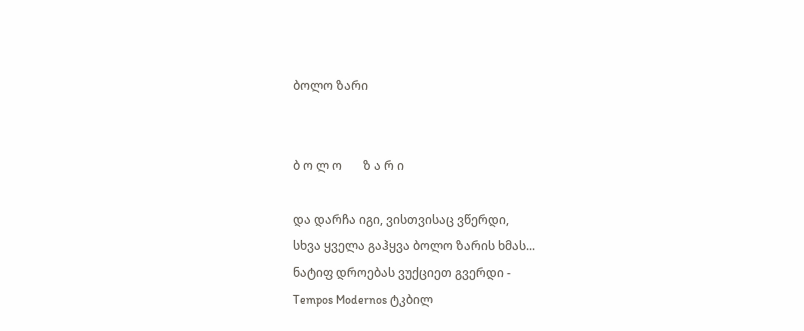ბოლო ზარი


ბ ო ლ ო       ზ ა რ ი

და დარჩა იგი, ვისთვისაც ვწერდი,
სხვა ყველა გაჰყვა ბოლო ზარის ხმას...
ნატიფ დროებას ვუქციეთ გვერდი -
Tempos Modernos ტკბილ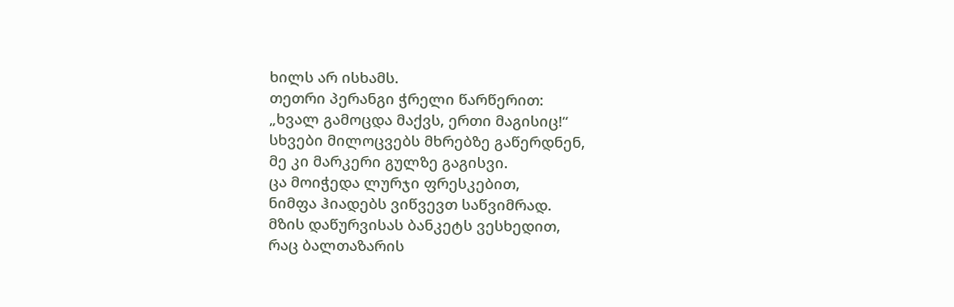ხილს არ ისხამს.
თეთრი პერანგი ჭრელი წარწერით:
„ხვალ გამოცდა მაქვს, ერთი მაგისიც!“
სხვები მილოცვებს მხრებზე გაწერდნენ,
მე კი მარკერი გულზე გაგისვი.
ცა მოიჭედა ლურჯი ფრესკებით,
ნიმფა ჰიადებს ვიწვევთ საწვიმრად.
მზის დაწურვისას ბანკეტს ვესხედით,
რაც ბალთაზარის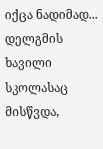იქცა ნადიმად...
დელგმის ხავილი სკოლასაც მისწვდა,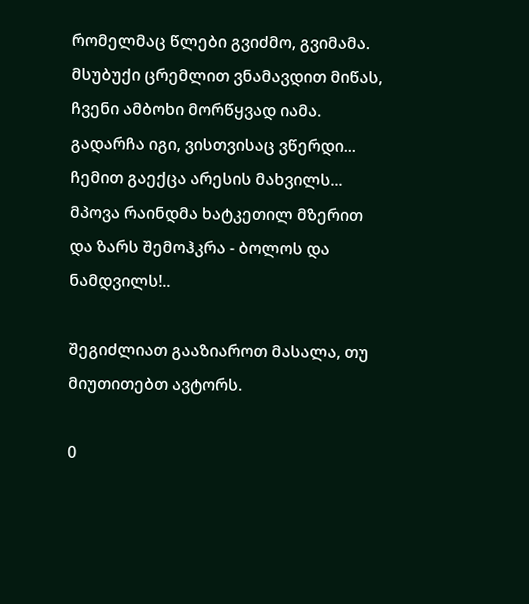რომელმაც წლები გვიძმო, გვიმამა.
მსუბუქი ცრემლით ვნამავდით მიწას,
ჩვენი ამბოხი მორწყვად იამა.
გადარჩა იგი, ვისთვისაც ვწერდი...
ჩემით გაექცა არესის მახვილს...
მპოვა რაინდმა ხატკეთილ მზერით
და ზარს შემოჰკრა - ბოლოს და ნამდვილს!..

შეგიძლიათ გააზიაროთ მასალა, თუ მიუთითებთ ავტორს.

0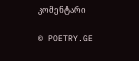კომენტარი

© POETRY.GE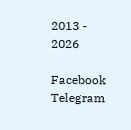2013 - 2026

Facebook Telegram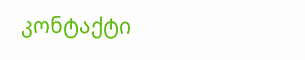კონტაქტი